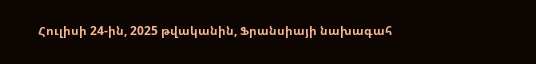Հուլիսի 24-ին, 2025 թվականին, Ֆրանսիայի նախագահ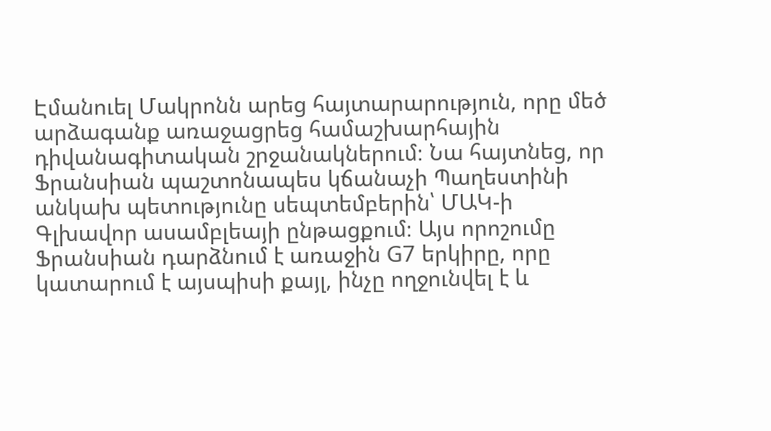Էմանուել Մակրոնն արեց հայտարարություն, որը մեծ արձագանք առաջացրեց համաշխարհային դիվանագիտական շրջանակներում։ Նա հայտնեց, որ Ֆրանսիան պաշտոնապես կճանաչի Պաղեստինի անկախ պետությունը սեպտեմբերին՝ ՄԱԿ-ի Գլխավոր ասամբլեայի ընթացքում։ Այս որոշումը Ֆրանսիան դարձնում է առաջին G7 երկիրը, որը կատարում է այսպիսի քայլ, ինչը ողջունվել է և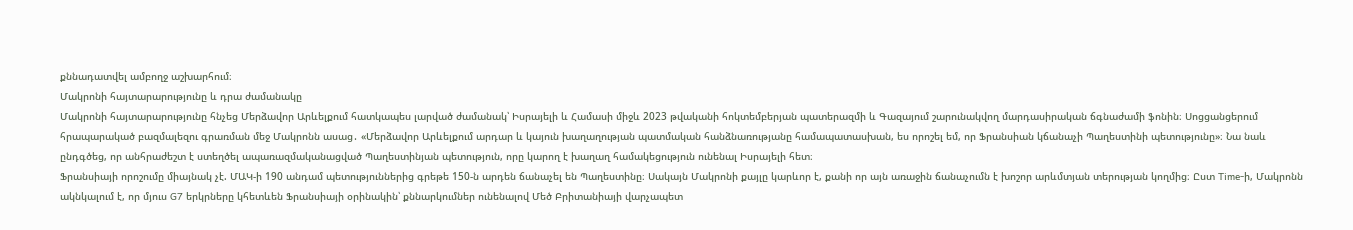քննադատվել ամբողջ աշխարհում։
Մակրոնի հայտարարությունը և դրա ժամանակը
Մակրոնի հայտարարությունը հնչեց Մերձավոր Արևելքում հատկապես լարված ժամանակ՝ Իսրայելի և Համասի միջև 2023 թվականի հոկտեմբերյան պատերազմի և Գազայում շարունակվող մարդասիրական ճգնաժամի ֆոնին։ Սոցցանցերում հրապարակած բազմալեզու գրառման մեջ Մակրոնն ասաց․ «Մերձավոր Արևելքում արդար և կայուն խաղաղության պատմական հանձնառությանը համապատասխան, ես որոշել եմ, որ Ֆրանսիան կճանաչի Պաղեստինի պետությունը»։ Նա նաև ընդգծեց, որ անհրաժեշտ է ստեղծել ապառազմականացված Պաղեստինյան պետություն, որը կարող է խաղաղ համակեցություն ունենալ Իսրայելի հետ։
Ֆրանսիայի որոշումը միայնակ չէ. ՄԱԿ-ի 190 անդամ պետություններից գրեթե 150-ն արդեն ճանաչել են Պաղեստինը։ Սակայն Մակրոնի քայլը կարևոր է, քանի որ այն առաջին ճանաչումն է խոշոր արևմտյան տերության կողմից։ Ըստ Time-ի, Մակրոնն ակնկալում է, որ մյուս G7 երկրները կհետևեն Ֆրանսիայի օրինակին՝ քննարկումներ ունենալով Մեծ Բրիտանիայի վարչապետ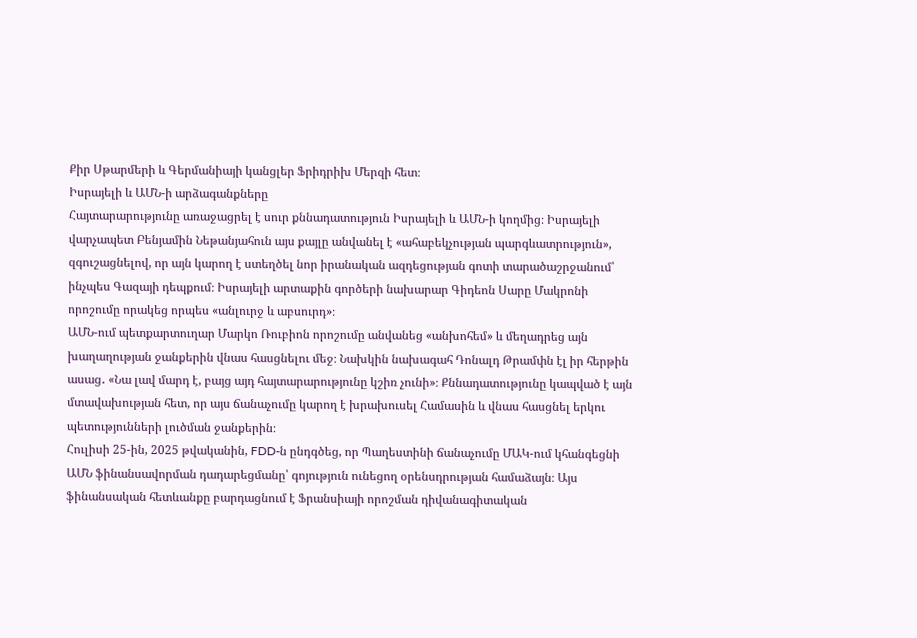Քիր Սթարմերի և Գերմանիայի կանցլեր Ֆրիդրիխ Մերզի հետ։
Իսրայելի և ԱՄՆ-ի արձագանքները
Հայտարարությունը առաջացրել է սուր քննադատություն Իսրայելի և ԱՄՆ-ի կողմից։ Իսրայելի վարչապետ Բենյամին Նեթանյահուն այս քայլը անվանել է «ահաբեկչության պարգևատրություն», զգուշացնելով, որ այն կարող է ստեղծել նոր իրանական ազդեցության գոտի տարածաշրջանում՝ ինչպես Գազայի դեպքում։ Իսրայելի արտաքին գործերի նախարար Գիդեոն Սարը Մակրոնի որոշումը որակեց որպես «անլուրջ և աբսուրդ»։
ԱՄՆ-ում պետքարտուղար Մարկո Ռուբիոն որոշումը անվանեց «անխոհեմ» և մեղադրեց այն խաղաղության ջանքերին վնաս հասցնելու մեջ։ Նախկին նախագահ Դոնալդ Թրամփն էլ իր հերթին ասաց․ «Նա լավ մարդ է, բայց այդ հայտարարությունը կշիռ չունի»։ Քննադատությունը կապված է այն մտավախության հետ, որ այս ճանաչումը կարող է խրախուսել Համասին և վնաս հասցնել երկու պետությունների լուծման ջանքերին։
Հուլիսի 25-ին, 2025 թվականին, FDD-ն ընդգծեց, որ Պաղեստինի ճանաչումը ՄԱԿ-ում կհանգեցնի ԱՄՆ ֆինանսավորման դադարեցմանը՝ գոյություն ունեցող օրենսդրության համաձայն։ Այս ֆինանսական հետևանքը բարդացնում է Ֆրանսիայի որոշման դիվանագիտական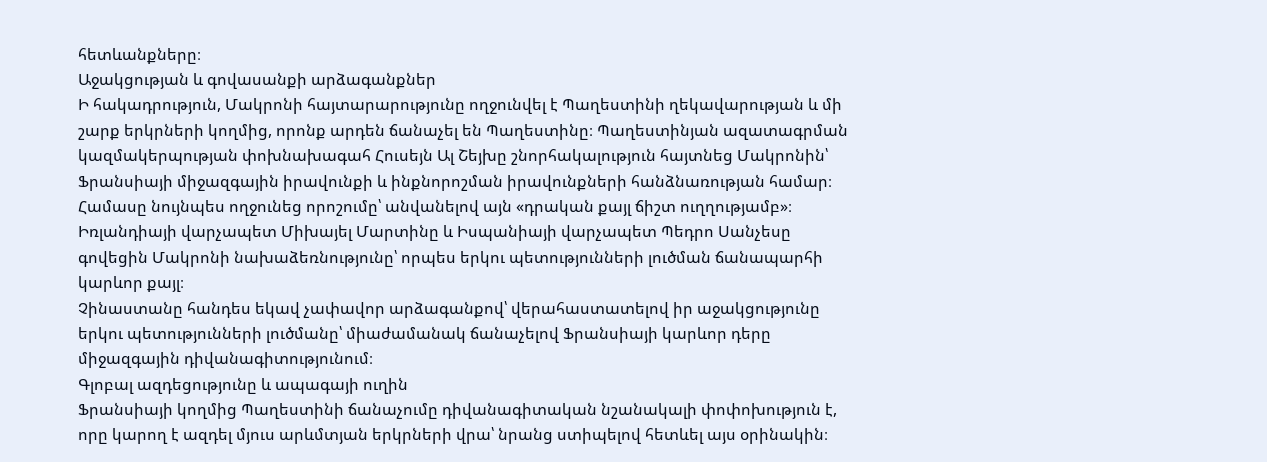հետևանքները։
Աջակցության և գովասանքի արձագանքներ
Ի հակադրություն, Մակրոնի հայտարարությունը ողջունվել է Պաղեստինի ղեկավարության և մի շարք երկրների կողմից, որոնք արդեն ճանաչել են Պաղեստինը։ Պաղեստինյան ազատագրման կազմակերպության փոխնախագահ Հուսեյն Ալ Շեյխը շնորհակալություն հայտնեց Մակրոնին՝ Ֆրանսիայի միջազգային իրավունքի և ինքնորոշման իրավունքների հանձնառության համար։
Համասը նույնպես ողջունեց որոշումը՝ անվանելով այն «դրական քայլ ճիշտ ուղղությամբ»։ Իռլանդիայի վարչապետ Միխայել Մարտինը և Իսպանիայի վարչապետ Պեդրո Սանչեսը գովեցին Մակրոնի նախաձեռնությունը՝ որպես երկու պետությունների լուծման ճանապարհի կարևոր քայլ։
Չինաստանը հանդես եկավ չափավոր արձագանքով՝ վերահաստատելով իր աջակցությունը երկու պետությունների լուծմանը՝ միաժամանակ ճանաչելով Ֆրանսիայի կարևոր դերը միջազգային դիվանագիտությունում։
Գլոբալ ազդեցությունը և ապագայի ուղին
Ֆրանսիայի կողմից Պաղեստինի ճանաչումը դիվանագիտական նշանակալի փոփոխություն է, որը կարող է ազդել մյուս արևմտյան երկրների վրա՝ նրանց ստիպելով հետևել այս օրինակին։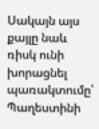Սակայն այս քայլը նաև ռիսկ ունի խորացնել պառակտումը՝ Պաղեստինի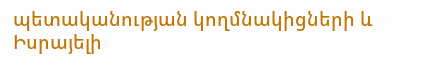պետականության կողմնակիցների և Իսրայելի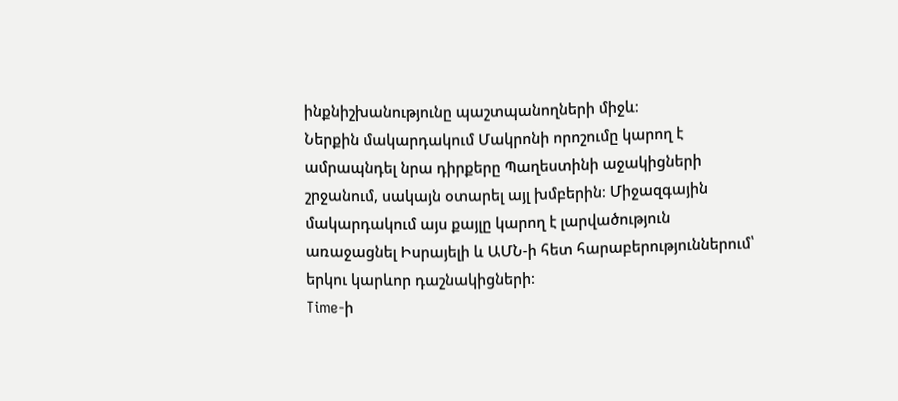ինքնիշխանությունը պաշտպանողների միջև։
Ներքին մակարդակում Մակրոնի որոշումը կարող է ամրապնդել նրա դիրքերը Պաղեստինի աջակիցների շրջանում, սակայն օտարել այլ խմբերին։ Միջազգային մակարդակում այս քայլը կարող է լարվածություն առաջացնել Իսրայելի և ԱՄՆ-ի հետ հարաբերություններում՝ երկու կարևոր դաշնակիցների։
Time-ի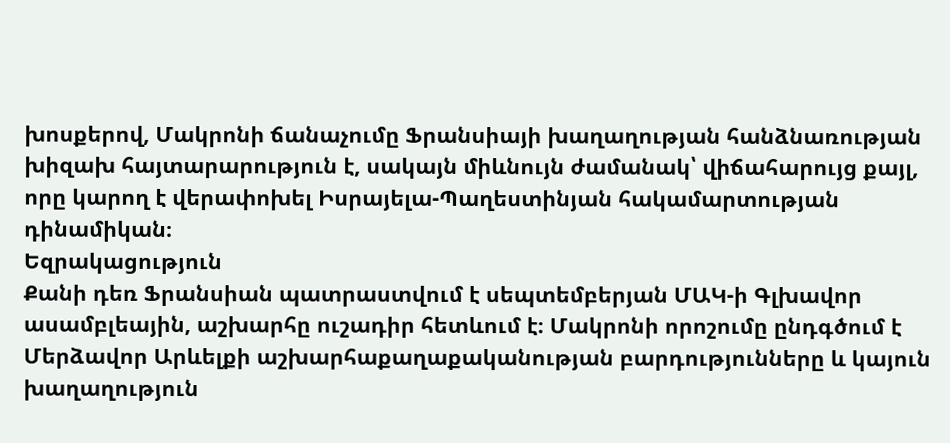խոսքերով, Մակրոնի ճանաչումը Ֆրանսիայի խաղաղության հանձնառության խիզախ հայտարարություն է, սակայն միևնույն ժամանակ՝ վիճահարույց քայլ, որը կարող է վերափոխել Իսրայելա-Պաղեստինյան հակամարտության դինամիկան։
Եզրակացություն
Քանի դեռ Ֆրանսիան պատրաստվում է սեպտեմբերյան ՄԱԿ-ի Գլխավոր ասամբլեային, աշխարհը ուշադիր հետևում է։ Մակրոնի որոշումը ընդգծում է Մերձավոր Արևելքի աշխարհաքաղաքականության բարդությունները և կայուն խաղաղություն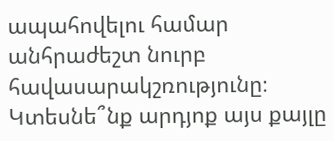ապահովելու համար անհրաժեշտ նուրբ հավասարակշռությունը։ Կտեսնե՞նք արդյոք այս քայլը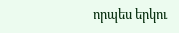որպես երկու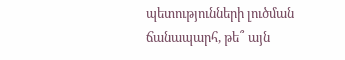պետությունների լուծման ճանապարհ, թե՞ այն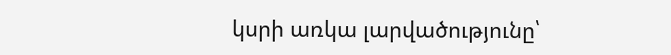կսրի առկա լարվածությունը՝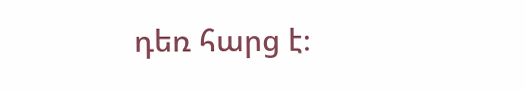դեռ հարց է։